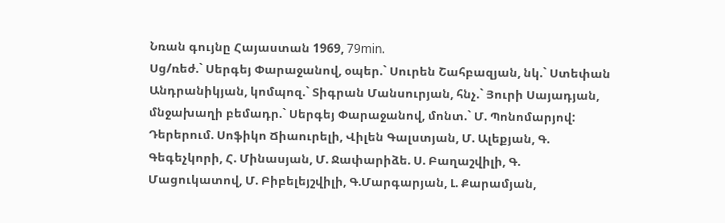Նռան գույնը Հայաստան 1969, 79min.
Սց/ռեժ.` Սերգեյ Փարաջանով, օպեր.` Սուրեն Շահբազյան, նկ.` Ստեփան Անդրանիկյան, կոմպոզ.` Տիգրան Մանսուրյան, հնչ.` Յուրի Սայադյան, մնջախաղի բեմադր.` Սերգեյ Փարաջանով, մոնտ.` Մ. Պոնոմարյով:
Դերերում. Սոֆիկո Ճիաուրելի, Վիլեն Գալստյան, Մ. Ալեքյան, Գ. Գեգեչկորի, Հ. Մինասյան, Մ. Ջափարիձե. Ս. Բաղաշվիլի, Գ. Մացուկատով, Մ. Բիբելեյշվիլի, Գ.Մարգարյան, Լ. Քարամյան,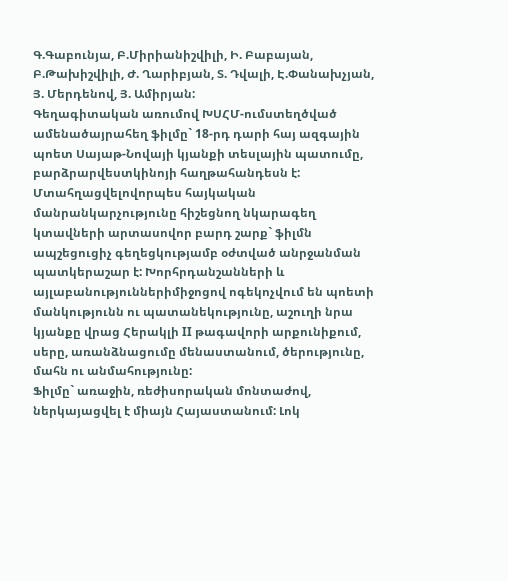Գ.Գաբունյա, Բ.Միրիանիշվիլի, Ի. Բաբայան, Բ.Թախիշվիլի, Ժ. Ղարիբյան, Տ. Դվալի, Է.Փանախչյան, Յ. Մերդենով, Յ. Ամիրյան:
Գեղագիտական առումով ԽՍՀՄ-ումստեղծված ամենածայրահեղ ֆիլմը` 18-րդ դարի հայ ազգային պոետ Սայաթ-Նովայի կյանքի տեսլային պատումը, բարձրարվեստկինոյի հաղթահանդեսն է: Մտահղացվելովորպես հայկական մանրանկարչությունը հիշեցնող նկարագեղ կտավների արտասովոր բարդ շարք` ֆիլմն ապշեցուցիչ գեղեցկությամբ օժտված անրջանման պատկերաշար է: Խորհրդանշանների և այլաբանություններիմիջոցով ոգեկոչվում են պոետի մանկությունն ու պատանեկությունը, աշուղի նրա կյանքը վրաց Հերակլի II թագավորի արքունիքում, սերը, առանձնացումը մենաստանում, ծերությունը, մահն ու անմահությունը:
Ֆիլմը` առաջին, ռեժիսորական մոնտաժով, ներկայացվել է միայն Հայաստանում: Լոկ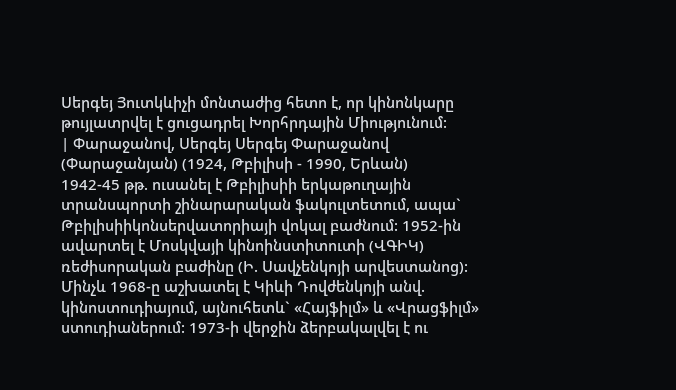Սերգեյ Յուտկևիչի մոնտաժից հետո է, որ կինոնկարը թույլատրվել է ցուցադրել Խորհրդային Միությունում:
| Փարաջանով, Սերգեյ Սերգեյ Փարաջանով (Փարաջանյան) (1924, Թբիլիսի - 1990, Երևան)
1942-45 թթ. ուսանել է Թբիլիսիի երկաթուղային տրանսպորտի շինարարական ֆակուլտետում, ապա` Թբիլիսիիկոնսերվատորիայի վոկալ բաժնում: 1952-ին ավարտել է Մոսկվայի կինոինստիտուտի (ՎԳԻԿ) ռեժիսորական բաժինը (Ի. Սավչենկոյի արվեստանոց): Մինչև 1968-ը աշխատել է Կիևի Դովժենկոյի անվ. կինոստուդիայում, այնուհետև` «Հայֆիլմ» և «Վրացֆիլմ» ստուդիաներում: 1973-ի վերջին ձերբակալվել է ու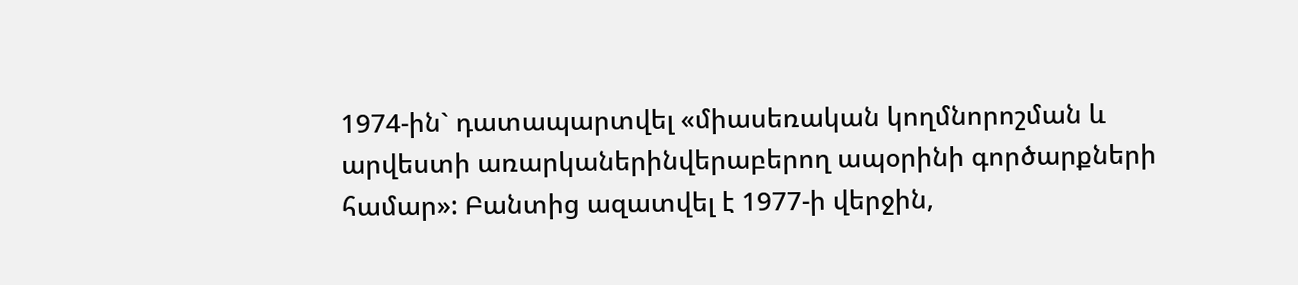1974-ին` դատապարտվել «միասեռական կողմնորոշման և արվեստի առարկաներինվերաբերող ապօրինի գործարքների համար»: Բանտից ազատվել է 1977-ի վերջին,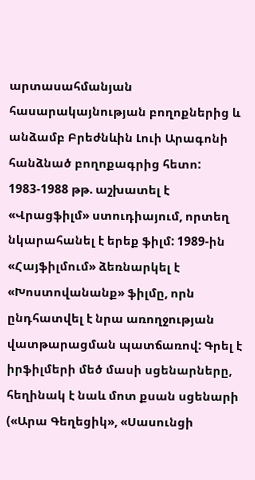արտասահմանյան հասարակայնության բողոքներից և անձամբ Բրեժնևին Լուի Արագոնի հանձնած բողոքագրից հետո: 1983-1988 թթ. աշխատել է «Վրացֆիլմ» ստուդիայում, որտեղ նկարահանել է երեք ֆիլմ: 1989-ին «Հայֆիլմում» ձեռնարկել է «Խոստովանանք» ֆիլմը, որն ընդհատվել է նրա առողջության վատթարացման պատճառով: Գրել է իրֆիլմերի մեծ մասի սցենարները, հեղինակ է նաև մոտ քսան սցենարի («Արա Գեղեցիկ», «Սասունցի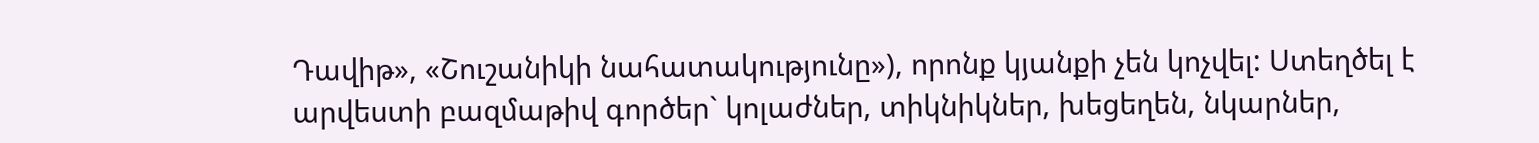Դավիթ», «Շուշանիկի նահատակությունը»), որոնք կյանքի չեն կոչվել: Ստեղծել է արվեստի բազմաթիվ գործեր` կոլաժներ, տիկնիկներ, խեցեղեն, նկարներ,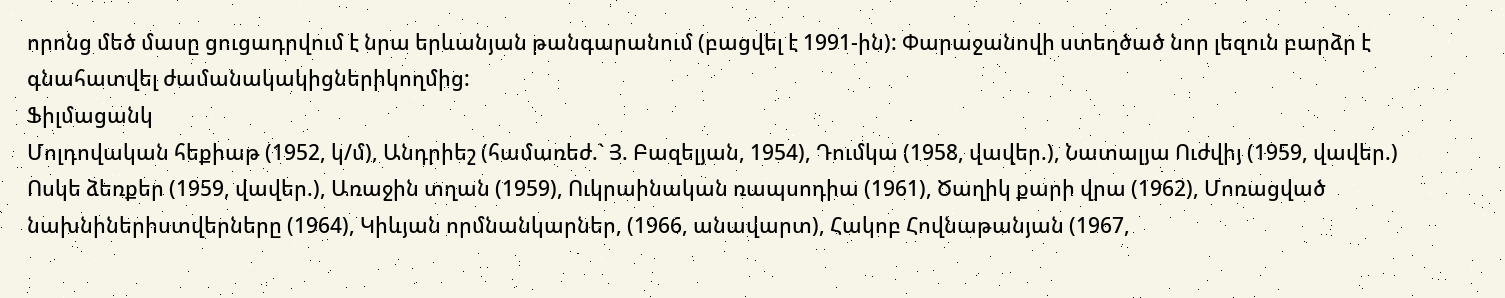որոնց մեծ մասը ցուցադրվում է նրա երևանյան թանգարանում (բացվել է 1991-ին): Փարաջանովի ստեղծած նոր լեզուն բարձր է գնահատվել ժամանակակիցներիկողմից:
Ֆիլմացանկ
Մոլդովական հեքիաթ (1952, կ/մ), Անդրիեշ (համառեժ.` Յ. Բազելյան, 1954), Դումկա (1958, վավեր.), Նատալյա Ուժվիյ (1959, վավեր.) Ոսկե ձեռքեր (1959, վավեր.), Առաջին տղան (1959), Ուկրաինական ռապսոդիա (1961), Ծաղիկ քարի վրա (1962), Մոռացված նախնիներիստվերները (1964), Կիևյան որմնանկարներ, (1966, անավարտ), Հակոբ Հովնաթանյան (1967,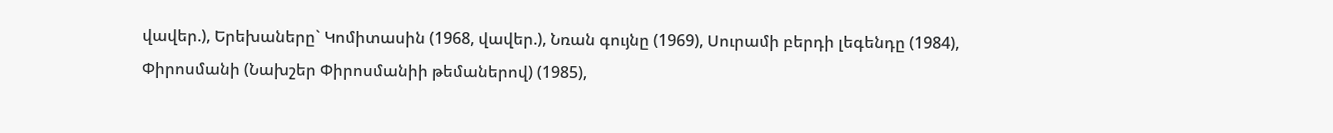վավեր.), Երեխաները` Կոմիտասին (1968, վավեր.), Նռան գույնը (1969), Սուրամի բերդի լեգենդը (1984), Փիրոսմանի (Նախշեր Փիրոսմանիի թեմաներով) (1985),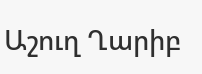Աշուղ Ղարիբ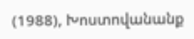(1988), Խոստովանանք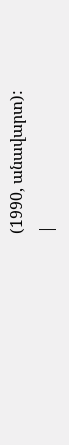(1990, անավարտ):
|